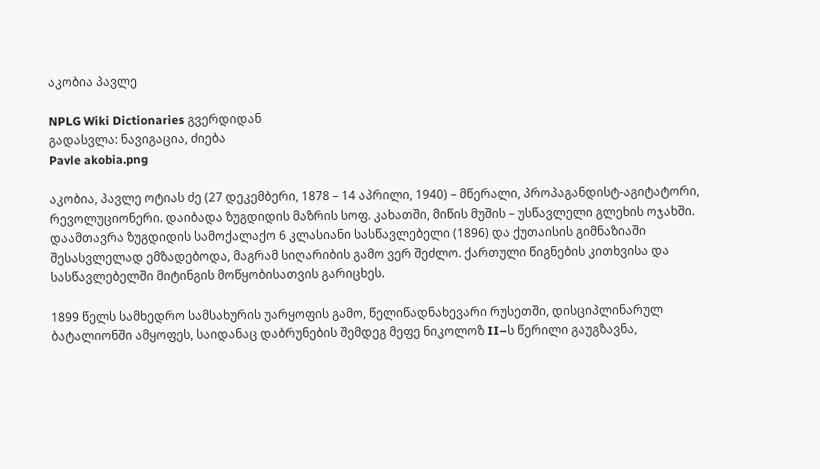აკობია პავლე

NPLG Wiki Dictionaries გვერდიდან
გადასვლა: ნავიგაცია, ძიება
Pavle akobia.png

აკობია, პავლე ოტიას ძე (27 დეკემბერი, 1878 – 14 აპრილი, 1940) – მწერალი, პროპაგანდისტ-აგიტატორი, რევოლუციონერი. დაიბადა ზუგდიდის მაზრის სოფ. კახათში, მიწის მუშის – უსწავლელი გლეხის ოჯახში. დაამთავრა ზუგდიდის სამოქალაქო 6 კლასიანი სასწავლებელი (1896) და ქუთაისის გიმნაზიაში შესასვლელად ემზადებოდა, მაგრამ სიღარიბის გამო ვერ შეძლო. ქართული წიგნების კითხვისა და სასწავლებელში მიტინგის მოწყობისათვის გარიცხეს.

1899 წელს სამხედრო სამსახურის უარყოფის გამო, წელიწადნახევარი რუსეთში, დისციპლინარულ ბატალიონში ამყოფეს, საიდანაც დაბრუნების შემდეგ მეფე ნიკოლოზ II–ს წერილი გაუგზავნა,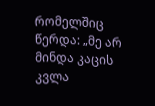რომელშიც წერდა: „მე არ მინდა კაცის კვლა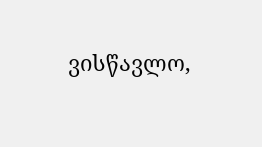ვისწავლო,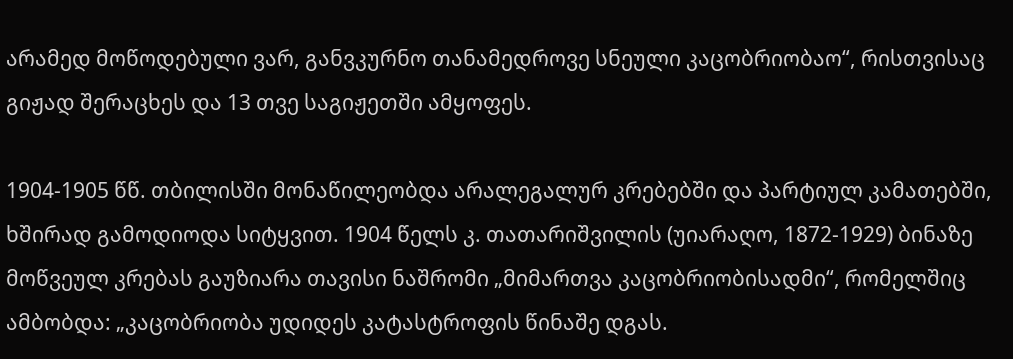არამედ მოწოდებული ვარ, განვკურნო თანამედროვე სნეული კაცობრიობაო“, რისთვისაც გიჟად შერაცხეს და 13 თვე საგიჟეთში ამყოფეს.

1904-1905 წწ. თბილისში მონაწილეობდა არალეგალურ კრებებში და პარტიულ კამათებში, ხშირად გამოდიოდა სიტყვით. 1904 წელს კ. თათარიშვილის (უიარაღო, 1872-1929) ბინაზე მოწვეულ კრებას გაუზიარა თავისი ნაშრომი „მიმართვა კაცობრიობისადმი“, რომელშიც ამბობდა: „კაცობრიობა უდიდეს კატასტროფის წინაშე დგას.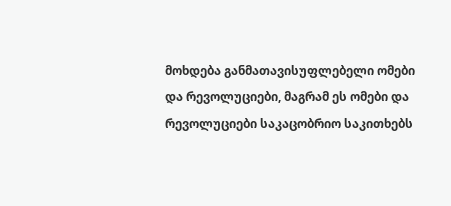მოხდება განმათავისუფლებელი ომები და რევოლუციები, მაგრამ ეს ომები და რევოლუციები საკაცობრიო საკითხებს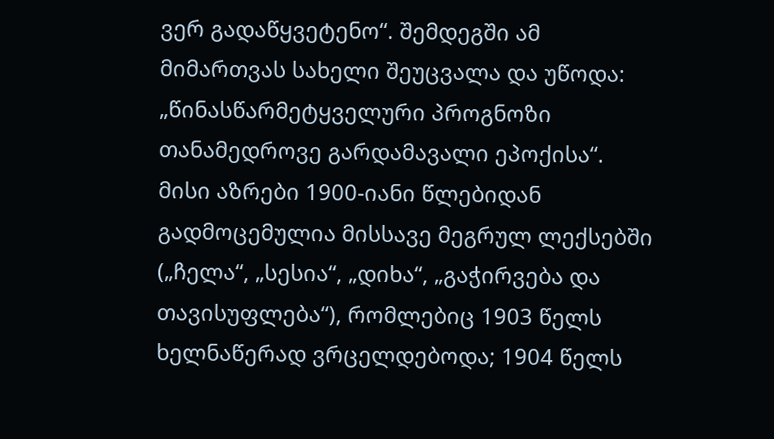ვერ გადაწყვეტენო“. შემდეგში ამ მიმართვას სახელი შეუცვალა და უწოდა: „წინასწარმეტყველური პროგნოზი თანამედროვე გარდამავალი ეპოქისა“. მისი აზრები 1900-იანი წლებიდან გადმოცემულია მისსავე მეგრულ ლექსებში („ჩელა“, „სესია“, „დიხა“, „გაჭირვება და თავისუფლება“), რომლებიც 1903 წელს ხელნაწერად ვრცელდებოდა; 1904 წელს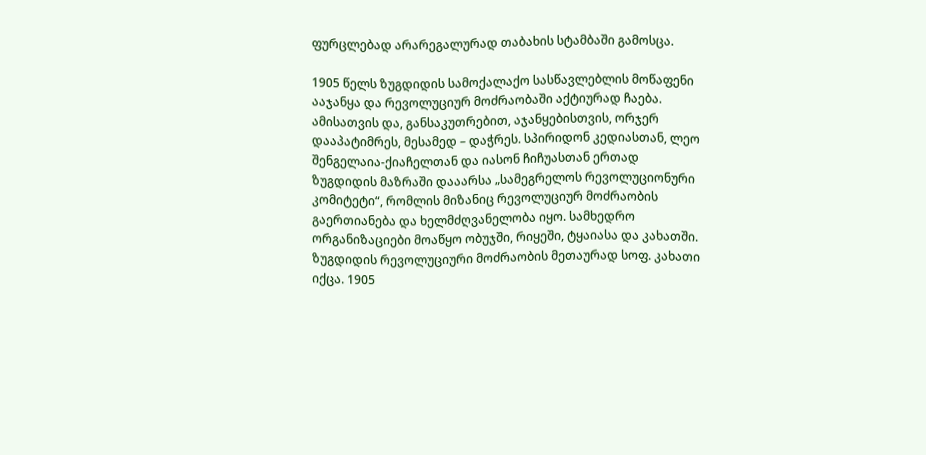ფურცლებად არარეგალურად თაბახის სტამბაში გამოსცა.

1905 წელს ზუგდიდის სამოქალაქო სასწავლებლის მოწაფენი ააჯანყა და რევოლუციურ მოძრაობაში აქტიურად ჩაება. ამისათვის და, განსაკუთრებით, აჯანყებისთვის, ორჯერ დააპატიმრეს, მესამედ – დაჭრეს. სპირიდონ კედიასთან, ლეო შენგელაია-ქიაჩელთან და იასონ ჩიჩუასთან ერთად ზუგდიდის მაზრაში დააარსა „სამეგრელოს რევოლუციონური კომიტეტი“, რომლის მიზანიც რევოლუციურ მოძრაობის გაერთიანება და ხელმძღვანელობა იყო. სამხედრო ორგანიზაციები მოაწყო ობუჯში, რიყეში, ტყაიასა და კახათში. ზუგდიდის რევოლუციური მოძრაობის მეთაურად სოფ. კახათი იქცა. 1905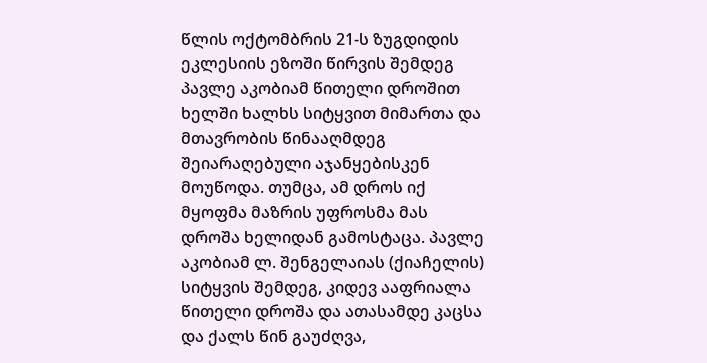წლის ოქტომბრის 21-ს ზუგდიდის ეკლესიის ეზოში წირვის შემდეგ პავლე აკობიამ წითელი დროშით ხელში ხალხს სიტყვით მიმართა და მთავრობის წინააღმდეგ შეიარაღებული აჯანყებისკენ მოუწოდა. თუმცა, ამ დროს იქ მყოფმა მაზრის უფროსმა მას დროშა ხელიდან გამოსტაცა. პავლე აკობიამ ლ. შენგელაიას (ქიაჩელის) სიტყვის შემდეგ, კიდევ ააფრიალა წითელი დროშა და ათასამდე კაცსა და ქალს წინ გაუძღვა,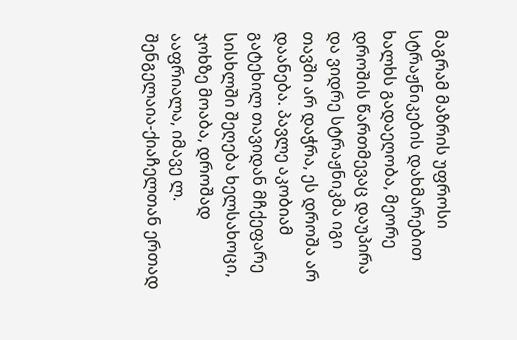მაგრამ მაზრის უფროსი სტრაჟნიკების დახმარებით ხალხს გადაეღობა, მეორე დროშის წართმევაც დაუპირა და ვიდრე სტრაჟნიკმა იგი თავში არ დაჭრა, ეს დროშა არ დაანება. პავლე აკობიამ გატეხილ თავიდან მჩქეფარე სისხლში შეღება ხელსახოცი, ჯოხზე მოაბა, დროშად ააფრიალა, იმავე ლ. შენგელაია-ქიაჩელთან ერთად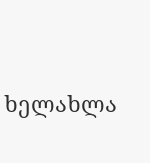ხელახლა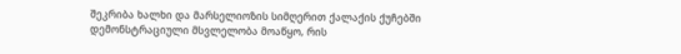შეკრიბა ხალხი და მარსელიოზის სიმღერით ქალაქის ქუჩებში დემონსტრაციული მსვლელობა მოაწყო, რის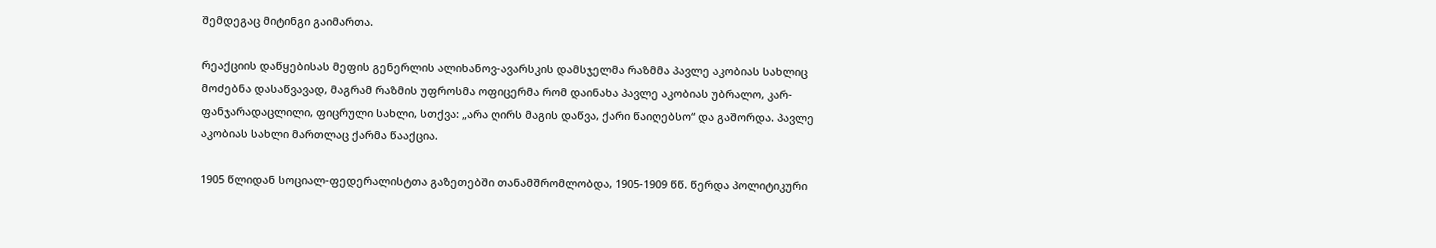შემდეგაც მიტინგი გაიმართა.

რეაქციის დაწყებისას მეფის გენერლის ალიხანოვ-ავარსკის დამსჯელმა რაზმმა პავლე აკობიას სახლიც მოძებნა დასაწვავად, მაგრამ რაზმის უფროსმა ოფიცერმა რომ დაინახა პავლე აკობიას უბრალო, კარ-ფანჯარადაცლილი, ფიცრული სახლი, სთქვა: „არა ღირს მაგის დაწვა, ქარი წაიღებსო“ და გაშორდა. პავლე აკობიას სახლი მართლაც ქარმა წააქცია.

1905 წლიდან სოციალ-ფედერალისტთა გაზეთებში თანამშრომლობდა, 1905-1909 წწ. წერდა პოლიტიკური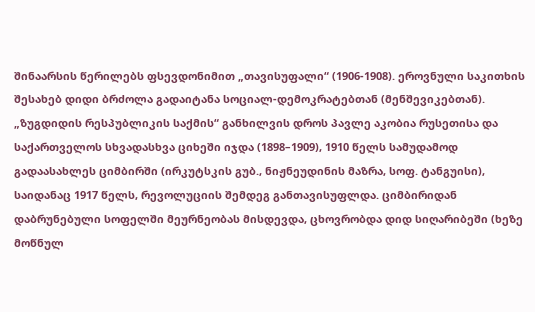შინაარსის წერილებს ფსევდონიმით „თავისუფალი“ (1906-1908). ეროვნული საკითხის შესახებ დიდი ბრძოლა გადაიტანა სოციალ-დემოკრატებთან (მენშევიკებთან). „ზუგდიდის რესპუბლიკის საქმის“ განხილვის დროს პავლე აკობია რუსეთისა და საქართველოს სხვადასხვა ციხეში იჯდა (1898–1909), 1910 წელს სამუდამოდ გადაასახლეს ციმბირში (ირკუტსკის გუბ., ნიჟნეუდინის მაზრა, სოფ. ტანგუისი), საიდანაც 1917 წელს, რევოლუციის შემდეგ განთავისუფლდა. ციმბირიდან დაბრუნებული სოფელში მეურნეობას მისდევდა, ცხოვრობდა დიდ სიღარიბეში (ხეზე მოწნულ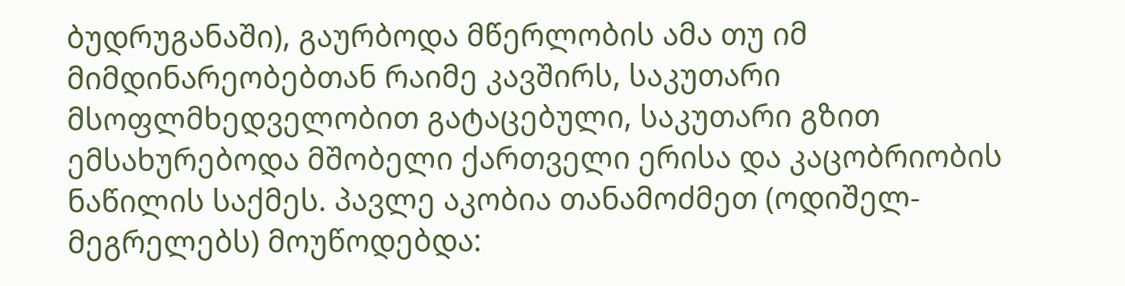ბუდრუგანაში), გაურბოდა მწერლობის ამა თუ იმ მიმდინარეობებთან რაიმე კავშირს, საკუთარი მსოფლმხედველობით გატაცებული, საკუთარი გზით ემსახურებოდა მშობელი ქართველი ერისა და კაცობრიობის ნაწილის საქმეს. პავლე აკობია თანამოძმეთ (ოდიშელ-მეგრელებს) მოუწოდებდა: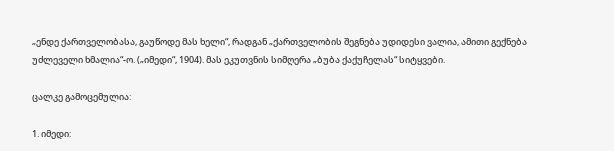„ენდე ქართველობასა, გაუწოდე მას ხელი“, რადგან „ქართველობის შეგნება უდიდესი ვალია, ამითი გექნება უძლეველი ხმალია“-ო. („იმედი“, 1904). მას ეკუთვნის სიმღერა „ბუბა ქაქუჩელას“ სიტყვები.

ცალკე გამოცემულია:

1. იმედი: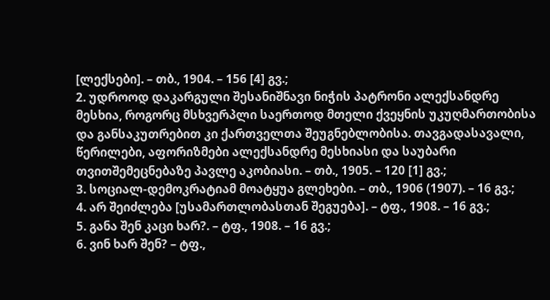[ლექსები]. – თბ., 1904. – 156 [4] გვ.;
2. უდროოდ დაკარგული შესანიშნავი ნიჭის პატრონი ალექსანდრე მესხია, როგორც მსხვერპლი საერთოდ მთელი ქვეყნის უკუღმართობისა და განსაკუთრებით კი ქართველთა შეუგნებლობისა. თავგადასავალი, წერილები, აფორიზმები ალექსანდრე მესხიასი და საუბარი თვითშემეცნებაზე პავლე აკობიასი. – თბ., 1905. – 120 [1] გვ.;
3. სოციალ-დემოკრატიამ მოატყუა გლეხები. – თბ., 1906 (1907). – 16 გვ.;
4. არ შეიძლება [უსამართლობასთან შეგუება]. – ტფ., 1908. – 16 გვ.;
5. განა შენ კაცი ხარ?. – ტფ., 1908. – 16 გვ.;
6. ვინ ხარ შენ? – ტფ.,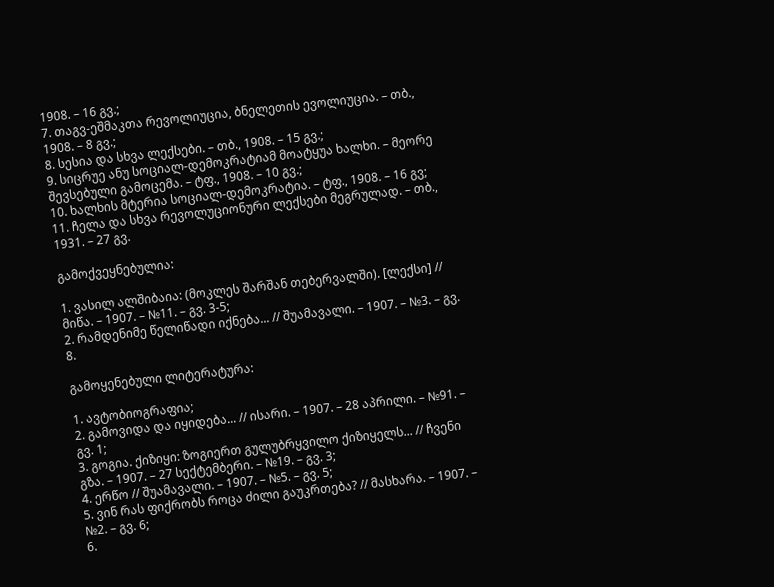1908. – 16 გვ.;
7. თაგვ-ეშმაკთა რევოლიუცია, ბნელეთის ევოლიუცია. – თბ., 1908. – 8 გვ.;
8. სესია და სხვა ლექსები. – თბ., 1908. – 15 გვ.;
9. სიცრუე ანუ სოციალ-დემოკრატიამ მოატყუა ხალხი. – მეორე შევსებული გამოცემა. – ტფ., 1908. – 10 გვ.;
10. ხალხის მტერია სოციალ-დემოკრატია. – ტფ., 1908. – 16 გვ;
11. ჩელა და სხვა რევოლუციონური ლექსები მეგრულად. – თბ., 1931. – 27 გვ.

გამოქვეყნებულია:

1. ვასილ ალშიბაია: (მოკლეს შარშან თებერვალში). [ლექსი] // მიწა. – 1907. – №11. – გვ. 3-5;
2. რამდენიმე წელიწადი იქნება... // შუამავალი. – 1907. – №3. – გვ. 8.

გამოყენებული ლიტერატურა:

1. ავტობიოგრაფია;
2. გამოვიდა და იყიდება... // ისარი. – 1907. – 28 აპრილი. – №91. – გვ. 1;
3. გოგია. ქიზიყი: ზოგიერთ გულუბრყვილო ქიზიყელს... // ჩვენი გზა. – 1907. – 27 სექტემბერი. – №19. – გვ. 3;
4. ერწო // შუამავალი. – 1907. – №5. – გვ. 5;
5. ვინ რას ფიქრობს როცა ძილი გაუკრთება? // მასხარა. – 1907. – №2. – გვ. 6;
6.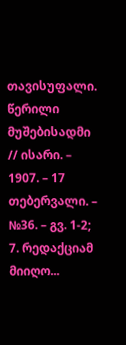თავისუფალი. წერილი მუშებისადმი // ისარი. – 1907. – 17 თებერვალი. – №36. – გვ. 1-2;
7. რედაქციამ მიიღო...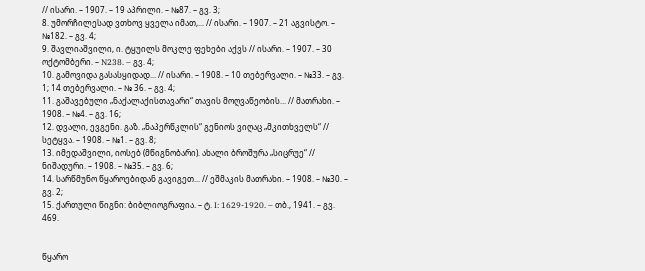// ისარი. – 1907. – 19 აპრილი. – №87. – გვ. 3;
8. უმორჩილესად ვთხოვ ყველა იმათ,... // ისარი. – 1907. – 21 აგვისტო. – №182. – გვ. 4;
9. შავლიაშვილი, ი. ტყუილს მოკლე ფეხები აქვს // ისარი. – 1907. – 30 ოქტომბერი. – N238. – გვ. 4;
10. გამოვიდა გასასყიდად... // ისარი. – 1908. – 10 თებერვალი. – №33. – გვ. 1; 14 თებერვალი. – № 36. – გვ. 4;
11. გაშავებული „ნაქალაქისთავარი“ თავის მოღვაწეობის... // მათრახი. – 1908. – №4. – გვ. 16;
12. დვალი, ევგენი. გაზ. „ნაპერწკლის“ გენიოს ვიღაც „მკითხველს“ // სეტყვა. – 1908. – №1. – გვ. 8;
13. იმედაშვილი, იოსებ (მწიგნობარი). ახალი ბროშურა „სიცრუე“ // ნიშადური. – 1908. – №35. – გვ. 6;
14. სარწმუნო წყაროებიდან გავიგეთ... // ეშმაკის მათრახი. – 1908. – №30. – გვ. 2;
15. ქართული წიგნი: ბიბლიოგრაფია. – ტ. I: 1629-1920. – თბ., 1941. – გვ. 469.


წყარო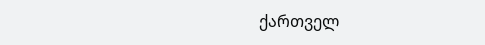ქართველ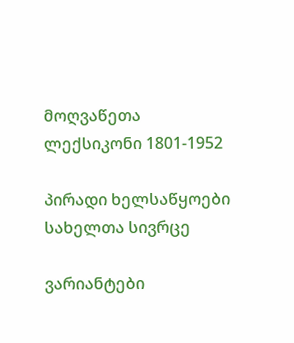მოღვაწეთა ლექსიკონი 1801-1952

პირადი ხელსაწყოები
სახელთა სივრცე

ვარიანტები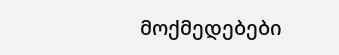მოქმედებები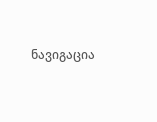ნავიგაცია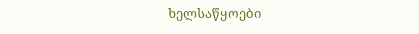ხელსაწყოები